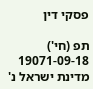פסקי דין

תפ (חי') 19071-09-18 מדינת ישראל נ'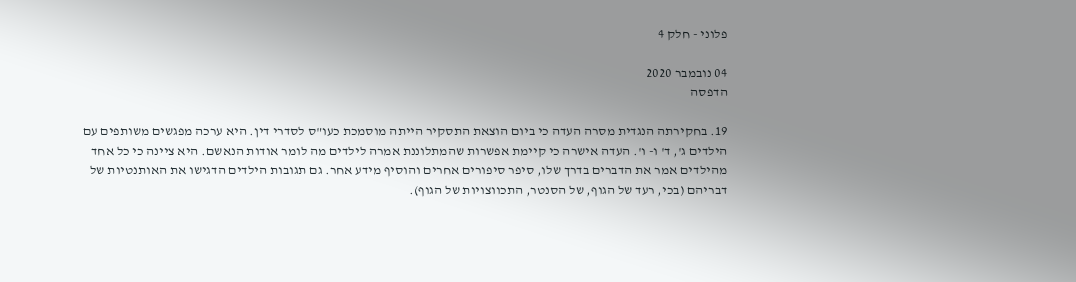פלוני - חלק 4

04 נובמבר 2020
הדפסה

19. בחקירתה הנגדית מסרה העדה כי ביום הוצאת התסקיר הייתה מוסמכת כעו"ס לסדרי דין. היא ערכה מפגשים משותפים עם הילדים ג', ד' ו- ו'. העדה אישרה כי קיימת אפשרות שהמתלוננת אמרה לילדים מה לומר אודות הנאשם. היא ציינה כי כל אחד מהילדים אמר את הדברים בדרך שלו, סיפר סיפורים אחרים והוסיף מידע אחר. גם תגובות הילדים הדגישו את האותנטיות של דבריהם (בכי, רעד של הגוף, של הסנטר, התכווצויות של הגוף).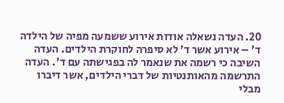20. העדה נשאלה אודות אירוע ששמעה מפיה של הילדה ד' – אירוע אשר ד' לא סיפרה לחוקרת הילדים. העדה השיבה כי רשמה את שנאמר לה בפגישתה עם ד'. העדה התרשמה מהאותנטיות של דברי הילדים, אשר דיברו מבלי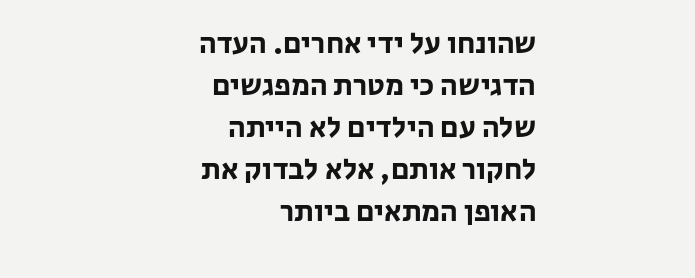שהונחו על ידי אחרים. העדה הדגישה כי מטרת המפגשים שלה עם הילדים לא הייתה לחקור אותם, אלא לבדוק את האופן המתאים ביותר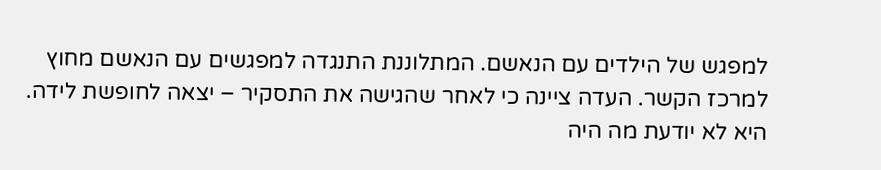למפגש של הילדים עם הנאשם. המתלוננת התנגדה למפגשים עם הנאשם מחוץ למרכז הקשר. העדה ציינה כי לאחר שהגישה את התסקיר – יצאה לחופשת לידה. היא לא יודעת מה היה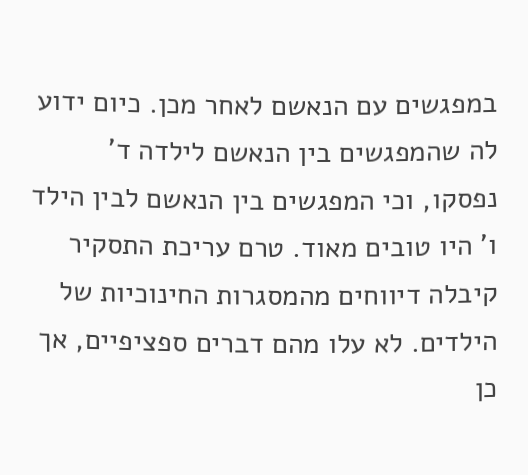במפגשים עם הנאשם לאחר מכן. כיום ידוע לה שהמפגשים בין הנאשם לילדה ד' נפסקו, וכי המפגשים בין הנאשם לבין הילד ו' היו טובים מאוד. טרם עריכת התסקיר קיבלה דיווחים מהמסגרות החינוכיות של הילדים. לא עלו מהם דברים ספציפיים, אך כן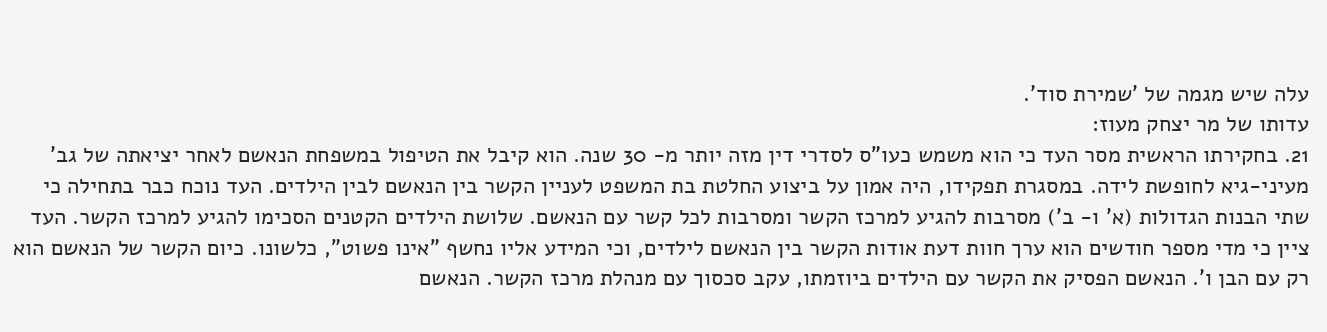עלה שיש מגמה של 'שמירת סוד'.
עדותו של מר יצחק מעוז:
21. בחקירתו הראשית מסר העד כי הוא משמש כעו"ס לסדרי דין מזה יותר מ- 30 שנה. הוא קיבל את הטיפול במשפחת הנאשם לאחר יציאתה של גב' מעיני-גיא לחופשת לידה. במסגרת תפקידו, היה אמון על ביצוע החלטת בת המשפט לעניין הקשר בין הנאשם לבין הילדים. העד נוכח כבר בתחילה כי שתי הבנות הגדולות (א' ו- ב') מסרבות להגיע למרכז הקשר ומסרבות לכל קשר עם הנאשם. שלושת הילדים הקטנים הסכימו להגיע למרכז הקשר. העד ציין כי מדי מספר חודשים הוא ערך חוות דעת אודות הקשר בין הנאשם לילדים, וכי המידע אליו נחשף "אינו פשוט", כלשונו. כיום הקשר של הנאשם הוא רק עם הבן ו'. הנאשם הפסיק את הקשר עם הילדים ביוזמתו, עקב סכסוך עם מנהלת מרכז הקשר. הנאשם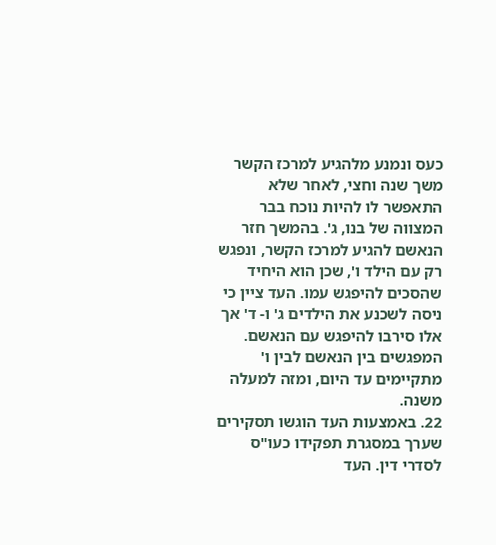כעס ונמנע מלהגיע למרכז הקשר משך שנה וחצי, לאחר שלא התאפשר לו להיות נוכח בבר המצווה של בנו, ג'. בהמשך חזר הנאשם להגיע למרכז הקשר, ונפגש רק עם הילד ו', שכן הוא היחיד שהסכים להיפגש עמו. העד ציין כי ניסה לשכנע את הילדים ג' ו- ד' אך אלו סירבו להיפגש עם הנאשם. המפגשים בין הנאשם לבין ו' מתקיימים עד היום, ומזה למעלה משנה.
22. באמצעות העד הוגשו תסקירים שערך במסגרת תפקידו כעו"ס לסדרי דין. העד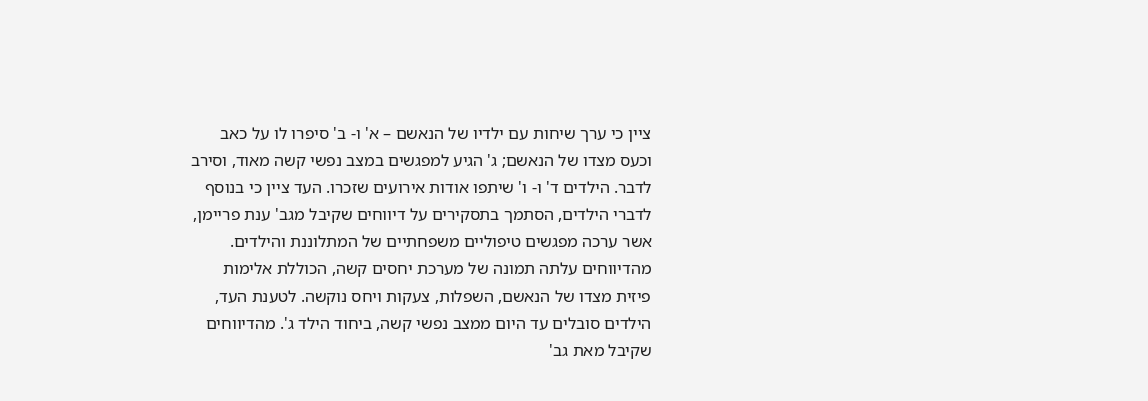ציין כי ערך שיחות עם ילדיו של הנאשם – א' ו- ב' סיפרו לו על כאב וכעס מצדו של הנאשם; ג' הגיע למפגשים במצב נפשי קשה מאוד, וסירב לדבר. הילדים ד' ו- ו' שיתפו אודות אירועים שזכרו. העד ציין כי בנוסף לדברי הילדים, הסתמך בתסקירים על דיווחים שקיבל מגב' ענת פריימן, אשר ערכה מפגשים טיפוליים משפחתיים של המתלוננת והילדים. מהדיווחים עלתה תמונה של מערכת יחסים קשה, הכוללת אלימות פיזית מצדו של הנאשם, השפלות, צעקות ויחס נוקשה. לטענת העד, הילדים סובלים עד היום ממצב נפשי קשה, ביחוד הילד ג'. מהדיווחים שקיבל מאת גב'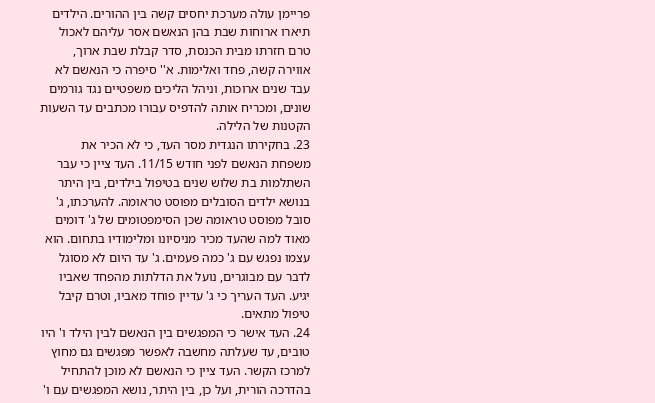פריימן עולה מערכת יחסים קשה בין ההורים. הילדים תיארו ארוחות שבת בהן הנאשם אסר עליהם לאכול טרם חזרתו מבית הכנסת, סדר קבלת שבת ארוך, אווירה קשה, פחד ואלימות. א'' סיפרה כי הנאשם לא עבד שנים ארוכות, וניהל הליכים משפטיים נגד גורמים שונים, ומכריח אותה להדפיס עבורו מכתבים עד השעות הקטנות של הלילה.
23. בחקירתו הנגדית מסר העד, כי לא הכיר את משפחת הנאשם לפני חודש 11/15. העד ציין כי עבר השתלמות בת שלוש שנים בטיפול בילדים, בין היתר בנושא ילדים הסובלים מפוסט טראומה. להערכתו, ג' סובל מפוסט טראומה שכן הסימפטומים של ג' דומים מאוד למה שהעד מכיר מניסיונו ומלימודיו בתחום. הוא עצמו נפגש עם ג' כמה פעמים. ג' עד היום לא מסוגל לדבר עם מבוגרים, נועל את הדלתות מהפחד שאביו יגיע. העד העריך כי ג' עדיין פוחד מאביו, וטרם קיבל טיפול מתאים.
24. העד אישר כי המפגשים בין הנאשם לבין הילד ו' היו טובים, עד שעלתה מחשבה לאפשר מפגשים גם מחוץ למרכז הקשר. העד ציין כי הנאשם לא מוכן להתחיל בהדרכה הורית, ועל כן, בין היתר, נושא המפגשים עם ו'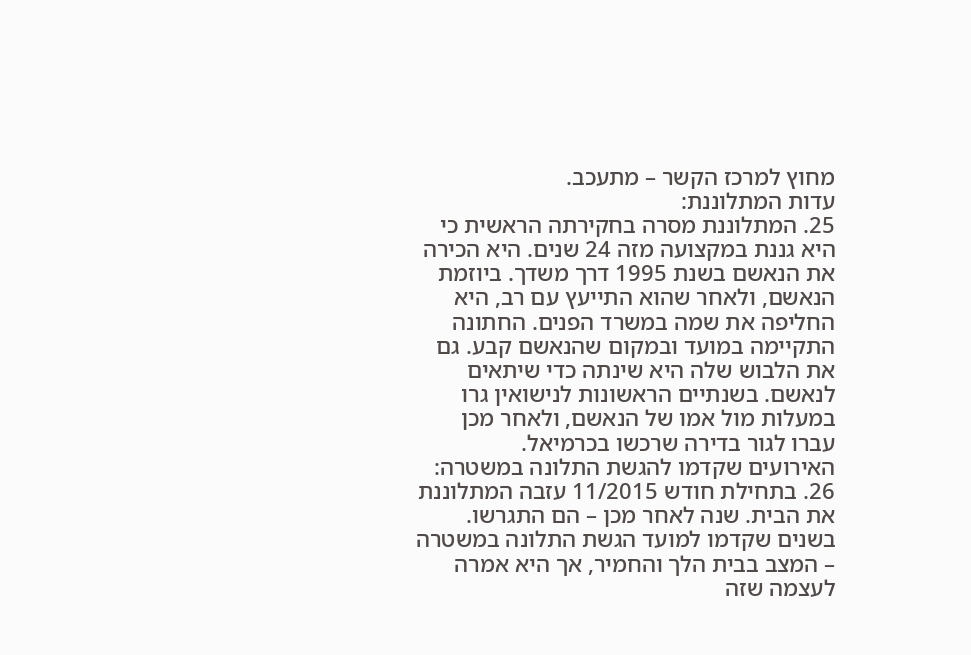מחוץ למרכז הקשר – מתעכב.
עדות המתלוננת:
25. המתלוננת מסרה בחקירתה הראשית כי היא גננת במקצועה מזה 24 שנים. היא הכירה את הנאשם בשנת 1995 דרך משדך. ביוזמת הנאשם, ולאחר שהוא התייעץ עם רב, היא החליפה את שמה במשרד הפנים. החתונה התקיימה במועד ובמקום שהנאשם קבע. גם את הלבוש שלה היא שינתה כדי שיתאים לנאשם. בשנתיים הראשונות לנישואין גרו במעלות מול אמו של הנאשם, ולאחר מכן עברו לגור בדירה שרכשו בכרמיאל.
האירועים שקדמו להגשת התלונה במשטרה:
26. בתחילת חודש 11/2015 עזבה המתלוננת את הבית. שנה לאחר מכן – הם התגרשו. בשנים שקדמו למועד הגשת התלונה במשטרה – המצב בבית הלך והחמיר, אך היא אמרה לעצמה שזה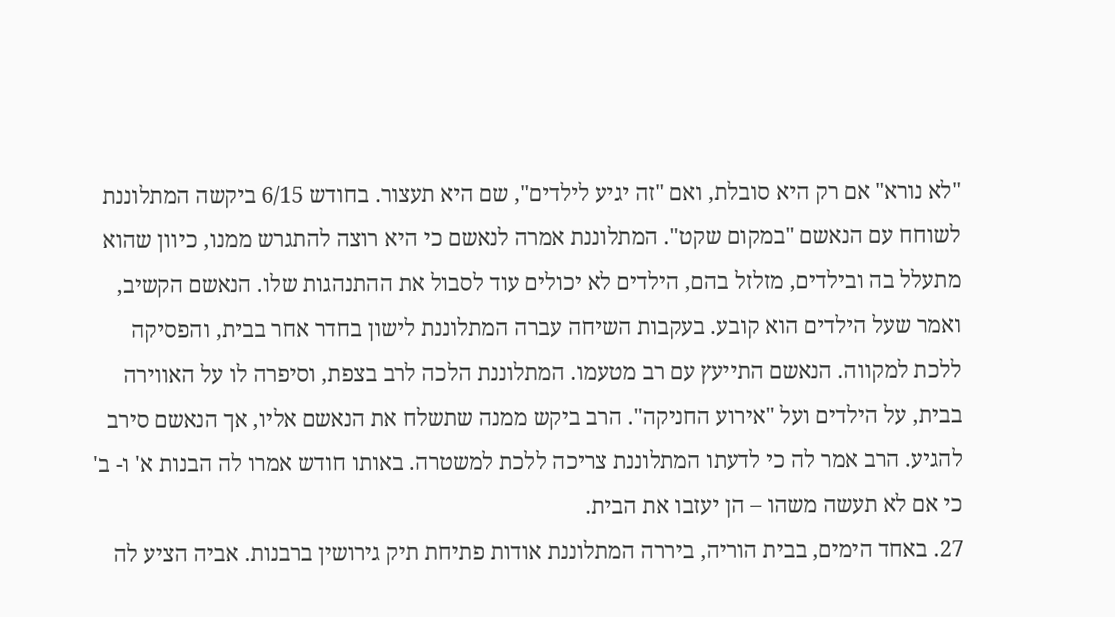"לא נורא" אם רק היא סובלת, ואם "זה יגיע לילדים", שם היא תעצור. בחודש 6/15 ביקשה המתלוננת לשוחח עם הנאשם "במקום שקט". המתלוננת אמרה לנאשם כי היא רוצה להתגרש ממנו, כיוון שהוא מתעלל בה ובילדים, מזלזל בהם, הילדים לא יכולים עוד לסבול את ההתנהגות שלו. הנאשם הקשיב, ואמר שעל הילדים הוא קובע. בעקבות השיחה עברה המתלוננת לישון בחדר אחר בבית, והפסיקה ללכת למקווה. הנאשם התייעץ עם רב מטעמו. המתלוננת הלכה לרב בצפת, וסיפרה לו על האווירה בבית, על הילדים ועל "אירוע החניקה". הרב ביקש ממנה שתשלח את הנאשם אליו, אך הנאשם סירב להגיע. הרב אמר לה כי לדעתו המתלוננת צריכה ללכת למשטרה. באותו חודש אמרו לה הבנות א' ו- ב' כי אם לא תעשה משהו – הן יעזבו את הבית.
27. באחד הימים, בבית הוריה, ביררה המתלוננת אודות פתיחת תיק גירושין ברבנות. אביה הציע לה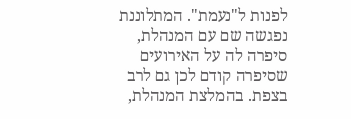לפנות ל"נעמת". המתלוננת נפגשה שם עם המנהלת, סיפרה לה על האירועים שסיפרה קודם לכן גם לרב בצפת. בהמלצת המנהלת,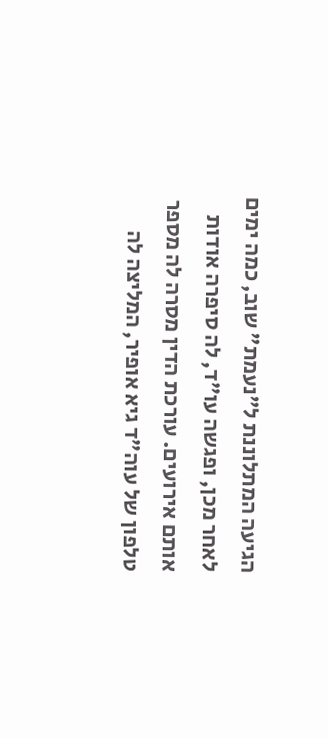הגיעה המתלוננת ל"נעמת" שוב, כמה ימים לאחר מכן, ופגשה עו"ד, לה סיפרה אודות אותם אירועים. עורכת הדין מסרה לה מספר טלפון של עוה"ד גיא אופיר, המליצה לה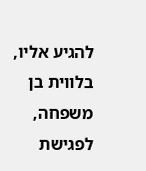להגיע אליו, בלווית בן משפחה, לפגישת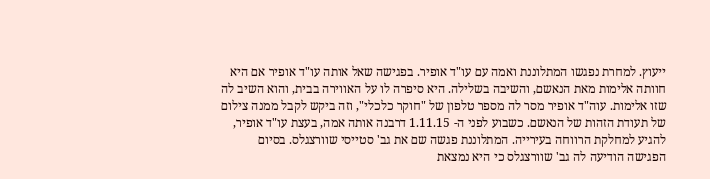ייעוץ. למחרת נפגשו המתלוננת ואמה עם עו"ד אופיר. בפגישה שאל אותה עו"ד אופיר אם היא חוותה אלימות מאת הנאשם, והשיבה בשלילה. היא סיפרה לו על האווירה בבית, והוא השיב לה שזו אלימות. עוה"ד אופיר מסר לה מספר טלפון של "חוקר כלכלי", וזה ביקש לקבל ממנה צילום של תעודת הזהות של הנאשם. כשבוע לפני ה- 1.11.15 דרבנה אותה אמה, בעצת עו"ד אופיר, להגיע למחלקת הרווחה בעירייה. המתלוננת פגשה שם את גב' סטייסי שוורצגלס. בסיום הפגישה הודיעה לה גב' שוורצגלס כי היא נמצאת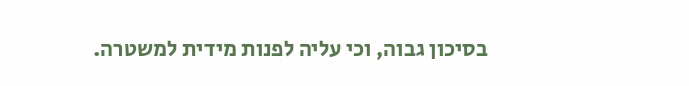בסיכון גבוה, וכי עליה לפנות מידית למשטרה.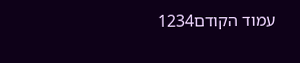עמוד הקודם1234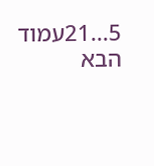5...21עמוד הבא